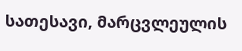სათესავი, მარცვლეულის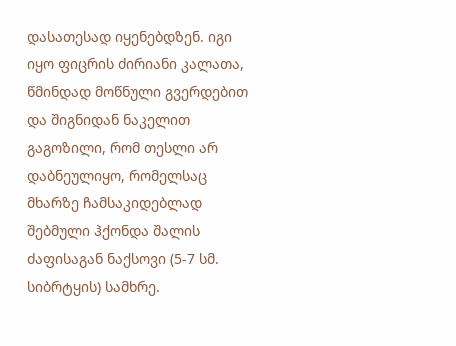დასათესად იყენებდზენ. იგი იყო ფიცრის ძირიანი კალათა, წმინდად მოწნული გვერდებით და შიგნიდან ნაკელით გაგოზილი, რომ თესლი არ დაბნეულიყო, რომელსაც მხარზე ჩამსაკიდებლად შებმული ჰქონდა შალის ძაფისაგან ნაქსოვი (5-7 სმ. სიბრტყის) სამხრე.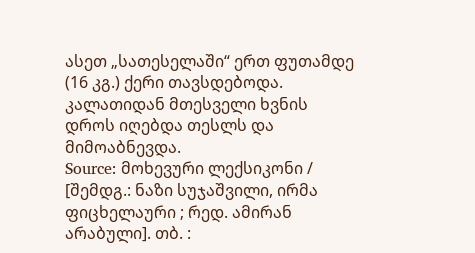ასეთ „სათესელაში“ ერთ ფუთამდე (16 კგ.) ქერი თავსდებოდა. კალათიდან მთესველი ხვნის დროს იღებდა თესლს და მიმოაბნევდა.
Source: მოხევური ლექსიკონი / [შემდგ.: ნაზი სუჯაშვილი, ირმა ფიცხელაური ; რედ. ამირან არაბული]. თბ. :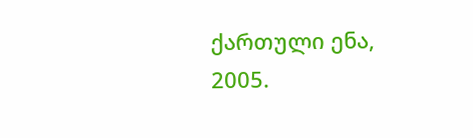ქართული ენა, 2005.